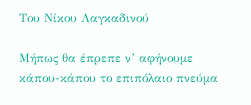Του Νίκου Λαγκαδινού

Μήπως θα έπρεπε ν’ αφήνουμε κάπου-κάπου το επιπόλαιο πνεύμα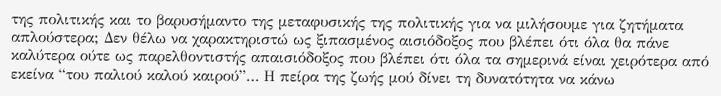της πολιτικής και το βαρυσήμαντο της μεταφυσικής της πολιτικής για να μιλήσουμε για ζητήματα απλούστερα; Δεν θέλω να χαρακτηριστώ ως ξιπασμένος αισιόδοξος που βλέπει ότι όλα θα πάνε καλύτερα ούτε ως παρελθοντιστής απαισιόδοξος που βλέπει ότι όλα τα σημερινά είναι χειρότερα από εκείνα “του παλιού καλού καιρού”… Η πείρα της ζωής μού δίνει τη δυνατότητα να κάνω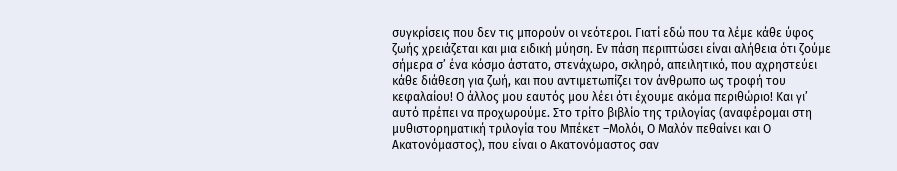συγκρίσεις που δεν τις μπορούν οι νεότεροι. Γιατί εδώ που τα λέμε κάθε ύφος ζωής χρειάζεται και μια ειδική μύηση. Εν πάση περιπτώσει είναι αλήθεια ότι ζούμε σήμερα σ’ ένα κόσμο άστατο, στενάχωρο, σκληρό, απειλητικό, που αχρηστεύει κάθε διάθεση για ζωή, και που αντιμετωπίζει τον άνθρωπο ως τροφή του κεφαλαίου! Ο άλλος μου εαυτός μου λέει ότι έχουμε ακόμα περιθώριο! Και γι’ αυτό πρέπει να προχωρούμε. Στο τρίτο βιβλίο της τριλογίας (αναφέρομαι στη μυθιστορηματική τριλογία του Μπέκετ –Μολόι, Ο Μαλόν πεθαίνει και Ο Ακατονόμαστος), που είναι ο Ακατονόμαστος σαν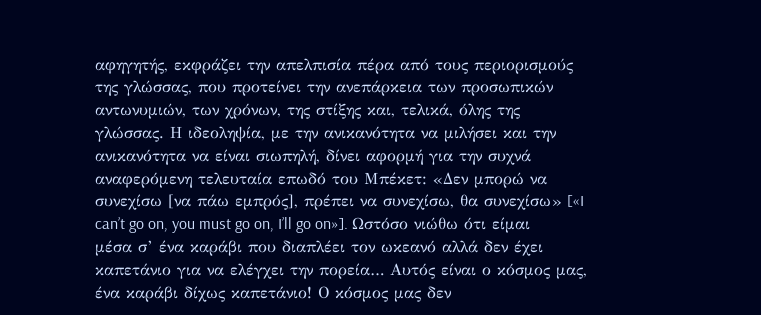αφηγητής, εκφράζει την απελπισία πέρα από τους περιορισμούς της γλώσσας, που προτείνει την ανεπάρκεια των προσωπικών αντωνυμιών, των χρόνων, της στίξης και, τελικά, όλης της γλώσσας. Η ιδεοληψία, με την ανικανότητα να μιλήσει και την ανικανότητα να είναι σιωπηλή, δίνει αφορμή για την συχνά αναφερόμενη τελευταία επωδό του Μπέκετ: «Δεν μπορώ να συνεχίσω [να πάω εμπρός], πρέπει να συνεχίσω, θα συνεχίσω» [«I can’t go on, you must go on, I’ll go on»]. Ωστόσο νιώθω ότι είμαι μέσα σ’ ένα καράβι που διαπλέει τον ωκεανό αλλά δεν έχει καπετάνιο για να ελέγχει την πορεία… Αυτός είναι ο κόσμος μας, ένα καράβι δίχως καπετάνιο! Ο κόσμος μας δεν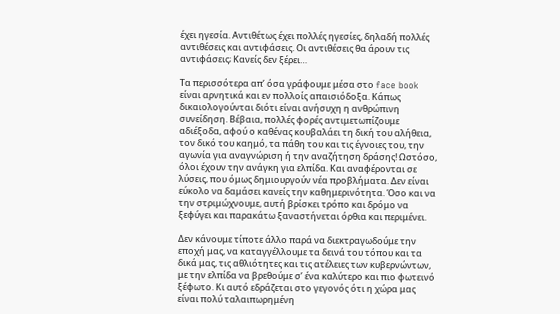έχει ηγεσία. Αντιθέτως έχει πολλές ηγεσίες, δηλαδή πολλές αντιθέσεις και αντιφάσεις. Οι αντιθέσεις θα άρουν τις αντιφάσεις; Κανείς δεν ξέρει…

Τα περισσότερα απ’ όσα γράφουμε μέσα στο face book είναι αρνητικά και εν πολλοίς απαισιόδοξα. Κάπως δικαιολογούνται διότι είναι ανήσυχη η ανθρώπινη συνείδηση. Βέβαια, πολλές φορές αντιμετωπίζουμε αδιέξοδα, αφού ο καθένας κουβαλάει τη δική του αλήθεια, τον δικό του καημό, τα πάθη του και τις έγνοιες του, την αγωνία για αναγνώριση ή την αναζήτηση δράσης! Ωστόσο, όλοι έχουν την ανάγκη για ελπίδα. Και αναφέρονται σε λύσεις, που όμως δημιουργούν νέα προβλήματα. Δεν είναι εύκολο να δαμάσει κανείς την καθημερινότητα. Όσο και να την στριμώχνουμε, αυτή βρίσκει τρόπο και δρόμο να ξεφύγει και παρακάτω ξαναστήνεται όρθια και περιμένει.

Δεν κάνουμε τίποτε άλλο παρά να διεκτραγωδούμε την εποχή μας, να καταγγέλλουμε τα δεινά του τόπου και τα δικά μας, τις αθλιότητες και τις ατέλειες των κυβερνώντων, με την ελπίδα να βρεθούμε σ’ ένα καλύτερο και πιο φωτεινό ξέφωτο. Κι αυτό εδράζεται στο γεγονός ότι η χώρα μας είναι πολύ ταλαιπωρημένη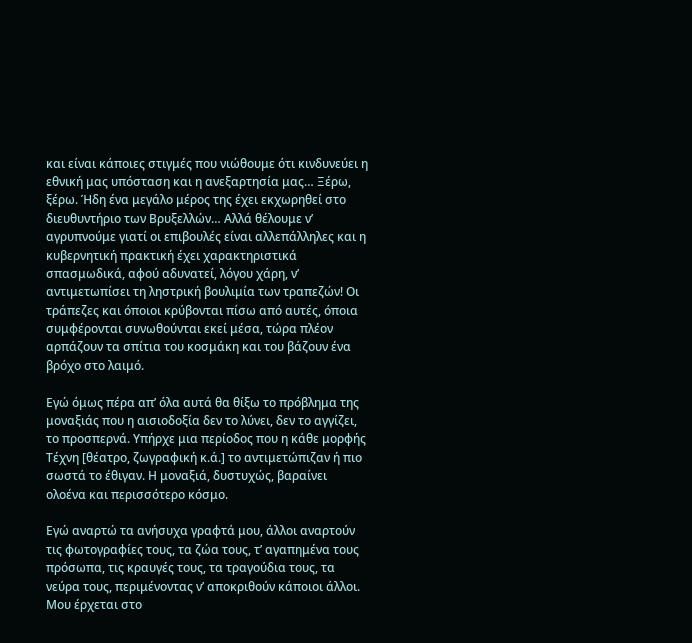και είναι κάποιες στιγμές που νιώθουμε ότι κινδυνεύει η εθνική μας υπόσταση και η ανεξαρτησία μας… Ξέρω, ξέρω. Ήδη ένα μεγάλο μέρος της έχει εκχωρηθεί στο διευθυντήριο των Βρυξελλών… Αλλά θέλουμε ν’ αγρυπνούμε γιατί οι επιβουλές είναι αλλεπάλληλες και η κυβερνητική πρακτική έχει χαρακτηριστικά σπασμωδικά, αφού αδυνατεί, λόγου χάρη, ν’ αντιμετωπίσει τη ληστρική βουλιμία των τραπεζών! Οι τράπεζες και όποιοι κρύβονται πίσω από αυτές, όποια συμφέρονται συνωθούνται εκεί μέσα, τώρα πλέον αρπάζουν τα σπίτια του κοσμάκη και του βάζουν ένα βρόχο στο λαιμό.

Εγώ όμως πέρα απ’ όλα αυτά θα θίξω το πρόβλημα της μοναξιάς που η αισιοδοξία δεν το λύνει, δεν το αγγίζει, το προσπερνά. Υπήρχε μια περίοδος που η κάθε μορφής Τέχνη [θέατρο, ζωγραφική κ.ά.] το αντιμετώπιζαν ή πιο σωστά το έθιγαν. Η μοναξιά, δυστυχώς, βαραίνει ολοένα και περισσότερο κόσμο.

Εγώ αναρτώ τα ανήσυχα γραφτά μου, άλλοι αναρτούν τις φωτογραφίες τους, τα ζώα τους, τ’ αγαπημένα τους πρόσωπα, τις κραυγές τους, τα τραγούδια τους, τα νεύρα τους, περιμένοντας ν’ αποκριθούν κάποιοι άλλοι. Μου έρχεται στο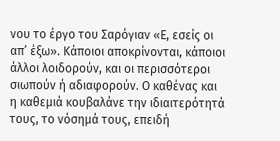νου το έργο του Σαρόγιαν «Ε, εσείς οι απ’ έξω». Κάποιοι αποκρίνονται, κάποιοι άλλοι λοιδορούν, και οι περισσότεροι σιωπούν ή αδιαφορούν. Ο καθένας και η καθεμιά κουβαλάνε την ιδιαιτερότητά τους, το νόσημά τους, επειδή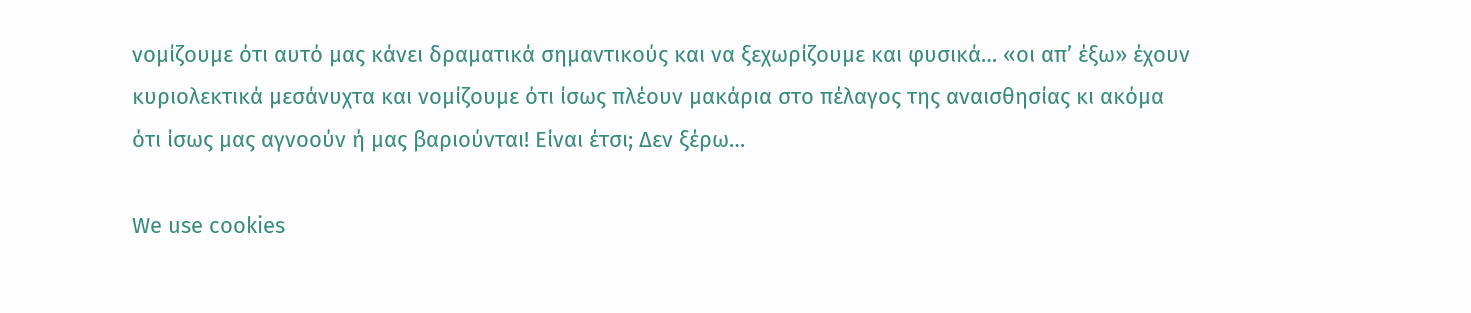νομίζουμε ότι αυτό μας κάνει δραματικά σημαντικούς και να ξεχωρίζουμε και φυσικά… «οι απ’ έξω» έχουν κυριολεκτικά μεσάνυχτα και νομίζουμε ότι ίσως πλέουν μακάρια στο πέλαγος της αναισθησίας κι ακόμα ότι ίσως μας αγνοούν ή μας βαριούνται! Είναι έτσι; Δεν ξέρω…

We use cookies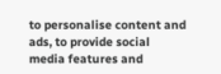to personalise content and ads, to provide social media features and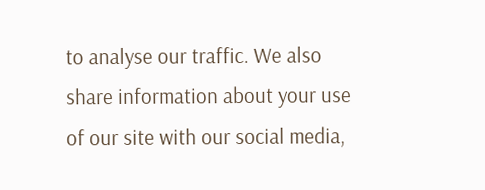to analyse our traffic. We also share information about your use of our site with our social media,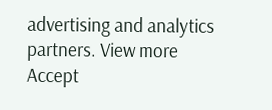advertising and analytics partners. View more
Accept